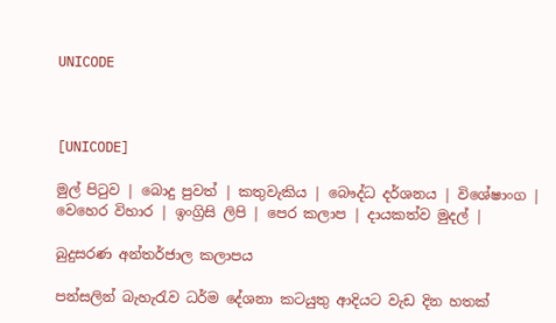UNICODE



[UNICODE]

මුල් පිටුව | බොදු පුවත් | කතුවැකිය | බෞද්ධ දර්ශනය | විශේෂාංග | වෙහෙර විහාර | ඉංග්‍රිසි ලිපි | පෙර කලාප | දායකත්ව මුදල් |

බුදුසරණ අන්තර්ජාල කලාපය

පන්සලින් බැහැරැව ධර්ම දේශනා කටයුතු ආදියට වැඩ දින හතක්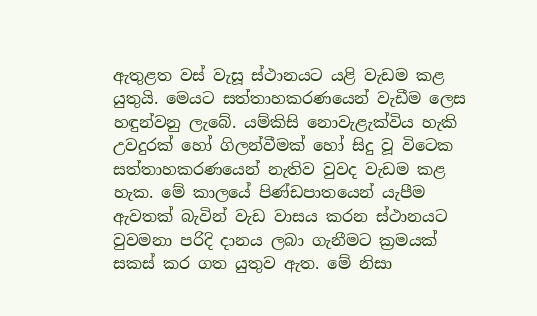ඇතුළත වස් වැසූ ස්ථානයට යළි වැඩම කළ යුතුයි. මෙයට සත්තාහකරණයෙන් වැඩීම ලෙස හඳුන්වනු ලැබේ. යම්කිසි නොවැළැක්විය හැකි උවදුරක් හෝ ගිලන්වීමක් හෝ සිදු වූ විටෙක සත්තාහකරණයෙන් නැතිව වුවද වැඩම කළ හැක. මේ කාලයේ පිණ්ඩපාතයෙන් යැපීම ඇවතක් බැවින් වැඩ වාසය කරන ස්ථානයට වුවමනා පරිදි දානය ලබා ගැනීමට ක්‍රමයක් සකස් කර ගත යුතුව ඇත. මේ නිසා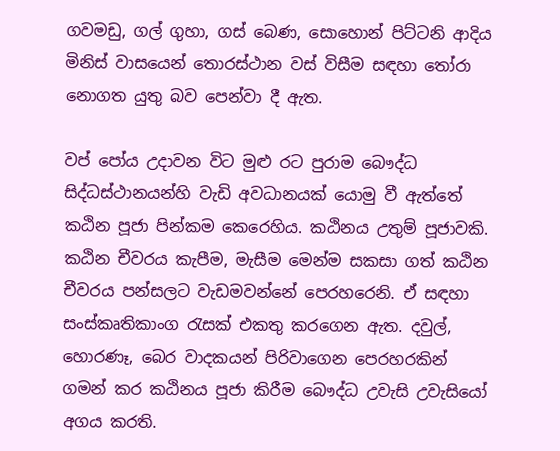ගවමඩු, ගල් ගුහා, ගස් බෙණ, සොහොන් පිට්ටනි ආදිය මිනිස් වාසයෙන් තොරස්ථාන වස් විසීම සඳහා තෝරා නොගත යුතු බව පෙන්වා දී ඇත.

වප් පෝය උදාවන විට මුළු රට පුරාම බෞද්ධ සිද්ධස්ථානයන්හි වැඩි අවධානයක් යොමු වී ඇත්තේ කඨින පූජා පින්කම කෙරෙහිය. කඨිනය උතුම් පූජාවකි. කඨින චීවරය කැපීම, මැසීම මෙන්ම සකසා ගත් කඨින චීවරය පන්සලට වැඩමවන්නේ පෙරහරෙනි. ඒ සඳහා සංස්කෘතිකාංග රැසක් එකතු කරගෙන ඇත. දවුල්, හොරණෑ, බෙර වාදකයන් පිරිවාගෙන පෙරහරකින් ගමන් කර කඨිනය පූජා කිරීම බෞද්ධ උවැසි උවැසියෝ අගය කරති.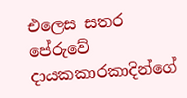එලෙස සතර පේරුවේ දායකකාරකාදින්ගේ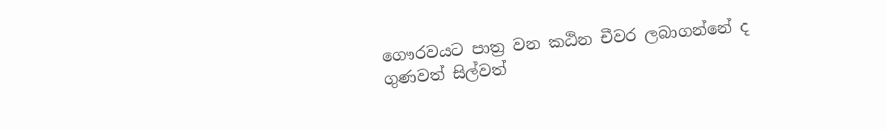ගෞරවයට පාත්‍ර වන කඨින චීවර ලබාගන්නේ ද ගුණවත් සිල්වත්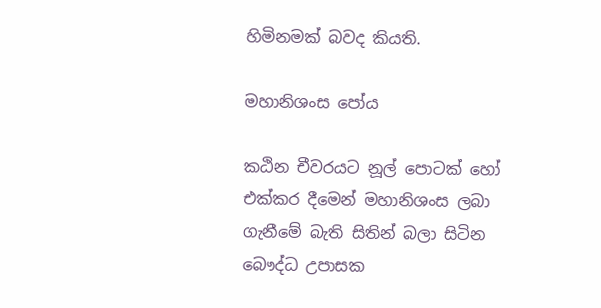හිමිනමක් බවද කියති.

මහානිශංස පෝය

කඨින චීවරයට නූල් පොටක් හෝ එක්කර දීමෙන් මහානිශංස ලබා ගැනීමේ බැති සිතින් බලා සිටින බෞද්ධ උපාසක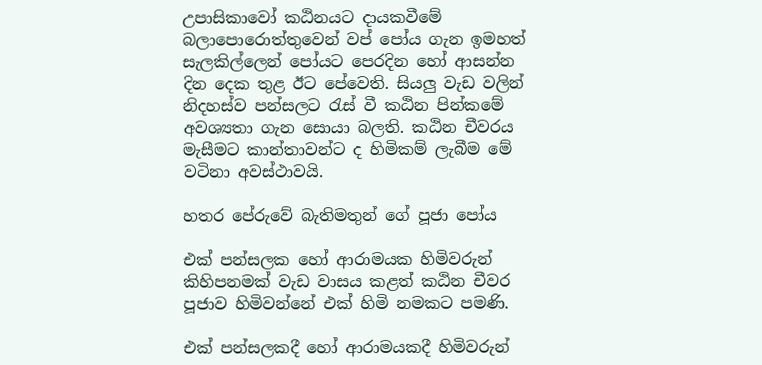උපාසිකාවෝ කඨිනයට දායකවීමේ බලාපොරොත්තුවෙන් වප් පෝය ගැන ඉමහත් සැලකිල්ලෙන් පෝයට පෙරදින හෝ ආසන්න දින දෙක තුළ ඊට පේවෙති. සියලු වැඩ වලින් නිදහස්ව පන්සලට රැස් වී කඨින පින්කමේ අවශ්‍යතා ගැන සොයා බලති. කඨින චීවරය මැසීමට කාන්තාවන්ට ද හිමිකම් ලැබීම මේ වටිනා අවස්ථාවයි.

හතර පේරුවේ බැතිමතුන් ගේ පූජා පෝය

එක් පන්සලක හෝ ආරාමයක හිමිවරුන් කිහිපනමක් වැඩ වාසය කළත් කඨින චීවර පූජාව හිමිවන්නේ එක් හිමි නමකට පමණි.

එක් පන්සලකදී හෝ ආරාමයකදී හිමිවරුන්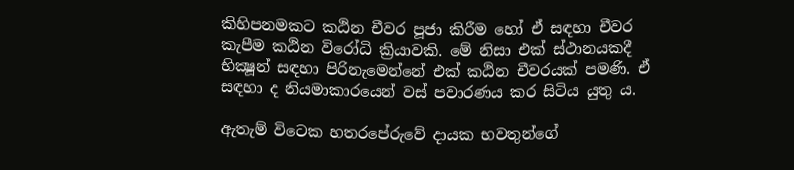කිහිපනමකට කඨින චීවර පූජා කිරීම හෝ ඒ සඳහා චීවර කැපීම කඨින විරෝධි ක්‍රියාවකි. මේ නිසා එක් ස්ථානයකදී භික්‍ෂූන් සඳහා පිරිනැමෙන්නේ එක් කඨින චීවරයක් පමණි. ඒ සඳහා ද නියමාකාරයෙන් වස් පවාරණය කර සිටිය යුතු ය.

ඇතැම් විටෙක හතරපේරුවේ දායක භවතුන්ගේ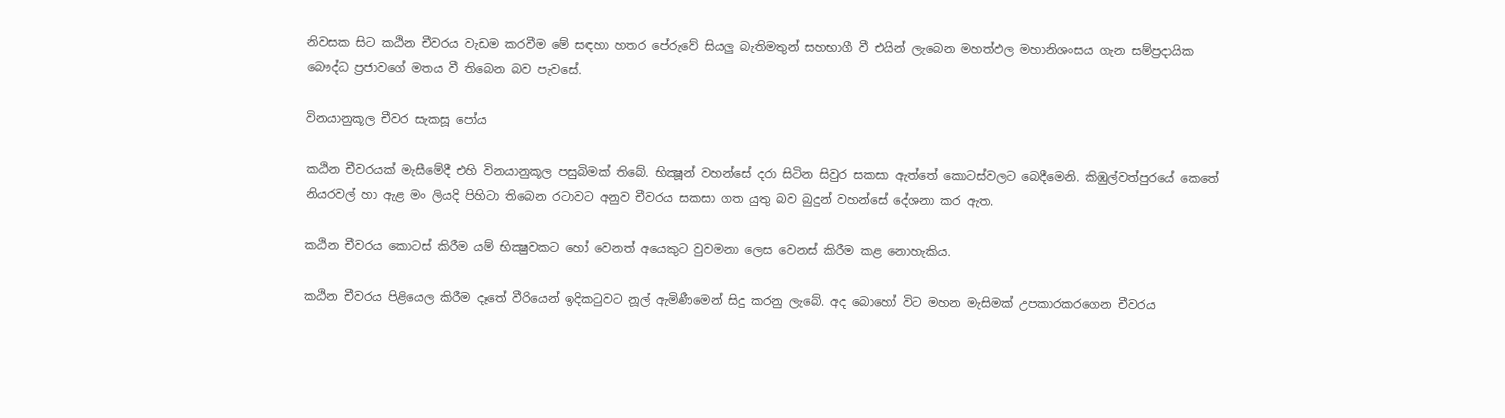නිවසක සිට කඨින චීවරය වැඩම කරවීම මේ සඳහා හතර පේරුවේ සියලු බැතිමතුන් සහභාගී වී එයින් ලැබෙන මහත්ඵල මහානිශංසය ගැන සම්ප්‍රදායික බෞද්ධ ප්‍රජාවගේ මතය වී තිබෙන බව පැවසේ.

විනයානුකූල චීවර සැකසූ පෝය

කඨින චීවරයක් මැසීමේදී එහි විනයානුකූල පසුබිමක් තිබේ. භික්‍ෂූන් වහන්සේ දරා සිටින සිවුර සකසා ඇත්තේ කොටස්වලට බෙදීමෙනි. කිඹුල්වත්පුරයේ කෙතේ නියරවල් හා ඇළ මං ලියදි පිහිටා තිබෙන රටාවට අනුව චීවරය සකසා ගත යුතු බව බුදුන් වහන්සේ දේශනා කර ඇත.

කඨින චීවරය කොටස් කිරීම යම් භික්‍ෂුවකට හෝ වෙනත් අයෙකුට වුවමනා ලෙස වෙනස් කිරීම කළ නොහැකිය.

කඨින චීවරය පිළියෙල කිරීම දෑතේ වීරියෙන් ඉදිකටුවට නූල් ඇමිණීමෙන් සිදු කරනු ලැබේ. අද බොහෝ විට මහන මැසිමක් උපකාරකරගෙන චීවරය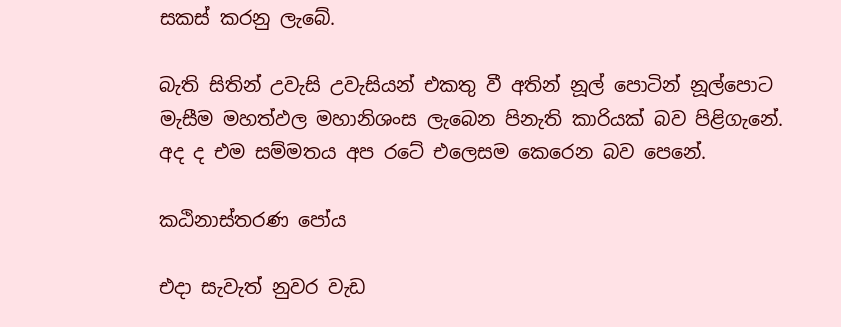සකස් කරනු ලැබේ.

බැති සිතින් උවැසි උවැසියන් එකතු වී අතින් නූල් පොටින් නූල්පොට මැසීම මහත්ඵල මහානිශංස ලැබෙන පිනැති කාරියක් බව පිළිගැනේ. අද ද එම සම්මතය අප රටේ එලෙසම කෙරෙන බව පෙනේ.

කඨිනාස්තරණ පෝය

එදා සැවැත් නුවර වැඩ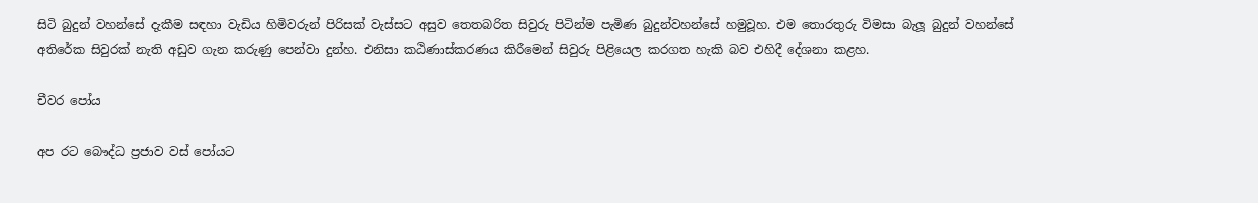සිටි බුදුන් වහන්සේ දැකීම සඳහා වැඩිය හිමිවරුන් පිරිසක් වැස්සට අසුව තෙතබරිත සිවුරු පිටින්ම පැමිණ බුදුන්වහන්සේ හමුවූහ. එම තොරතුරු විමසා බැලූ බුදුන් වහන්සේ අතිරේක සිවුරක් නැති අඩුව ගැන කරුණු පෙන්වා දුන්හ. එනිසා කඨිණාස්කරණය කිරීමෙන් සිවුරු පිළියෙල කරගත හැකි බව එහිදී දේශනා කළහ.

චීවර පෝය

අප රට බෞද්ධ ප්‍රජාව වස් පෝයට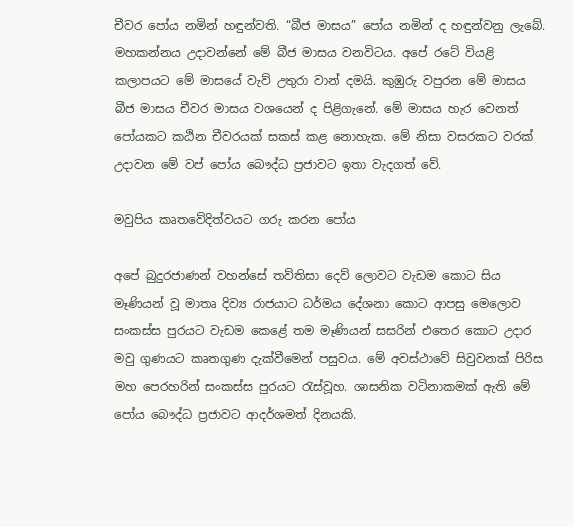චීවර පෝය නමින් හඳුන්වති. “බීජ මාසය” පෝය නමින් ද හඳුන්වනු ලැබේ. මහකන්නය උදාවන්නේ මේ බීජ මාසය වනවිටය. අපේ රටේ වියළි කලාපයට මේ මාසයේ වැව් උතුරා වාන් දමයි. කුඹුරු වපුරන මේ මාසය බීජ මාසය චීවර මාසය වශයෙන් ද පිළිගැනේ. මේ මාසය හැර වෙනත් පෝයකට කඨින චීවරයක් සකස් කළ නොහැක. මේ නිසා වසරකට වරක් උදාවන මේ වප් පෝය බෞද්ධ ප්‍රජාවට ඉතා වැදගත් වේ.

මවුපිය කෘතවේදිත්වයට ගරු කරන පෝය

අපේ බුදුරජාණන් වහන්සේ තව්තිසා දෙව් ලොවට වැඩම කොට සිය මෑණියන් වූ මාතෘ දිව්‍ය රාජයාට ධර්මය දේශනා කොට ආපසු මෙලොව සංකස්ස පුරයට වැඩම කෙළේ තම මෑණියන් සසරින් එතෙර කොට උදාර මවු ගුණයට කෘතගුණ දැක්වීමෙන් පසුවය. මේ අවස්ථාවේ සිවුවනක් පිරිස මහ පෙරහරින් සංකස්ස පුරයට රැස්වූහ. ශාසනික වටිනාකමක් ඇති මේ පෝය බෞද්ධ ප්‍රජාවට ආදර්ශමත් දිනයකි.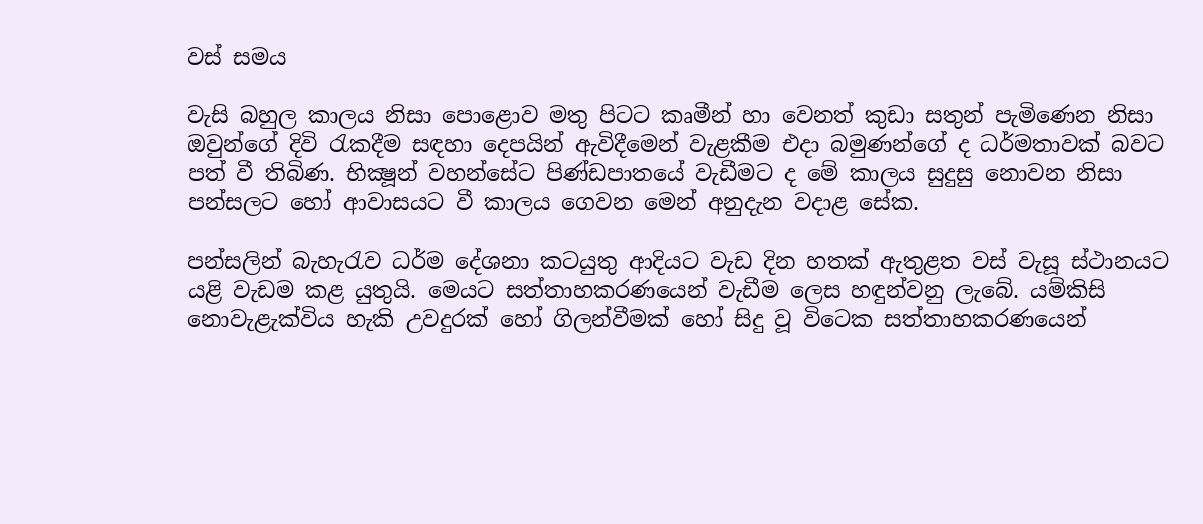වස් සමය

වැසි බහුල කාලය නිසා පොළොව මතු පිටට කෘමීන් හා වෙනත් කුඩා සතුන් පැමිණෙන නිසා ඔවුන්ගේ දිවි රැකදීම සඳහා දෙපයින් ඇවිදීමෙන් වැළකීම එදා බමුණන්ගේ ද ධර්මතාවක් බවට පත් වී තිබිණ. භික්‍ෂූන් වහන්සේට පිණ්ඩපාතයේ වැඩීමට ද මේ කාලය සුදුසු නොවන නිසා පන්සලට හෝ ආවාසයට වී කාලය ගෙවන මෙන් අනුදැන වදාළ සේක.

පන්සලින් බැහැරැව ධර්ම දේශනා කටයුතු ආදියට වැඩ දින හතක් ඇතුළත වස් වැසූ ස්ථානයට යළි වැඩම කළ යුතුයි. මෙයට සත්තාහකරණයෙන් වැඩීම ලෙස හඳුන්වනු ලැබේ. යම්කිසි නොවැළැක්විය හැකි උවදුරක් හෝ ගිලන්වීමක් හෝ සිදු වූ විටෙක සත්තාහකරණයෙන්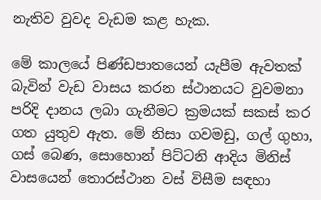නැතිව වුවද වැඩම කළ හැක.

මේ කාලයේ පිණ්ඩපාතයෙන් යැපීම ඇවතක් බැවින් වැඩ වාසය කරන ස්ථානයට වුවමනා පරිදි දානය ලබා ගැනීමට ක්‍රමයක් සකස් කර ගත යුතුව ඇත. මේ නිසා ගවමඩු, ගල් ගුහා, ගස් බෙණ, සොහොන් පිට්ටනි ආදිය මිනිස් වාසයෙන් තොරස්ථාන වස් විසීම සඳහා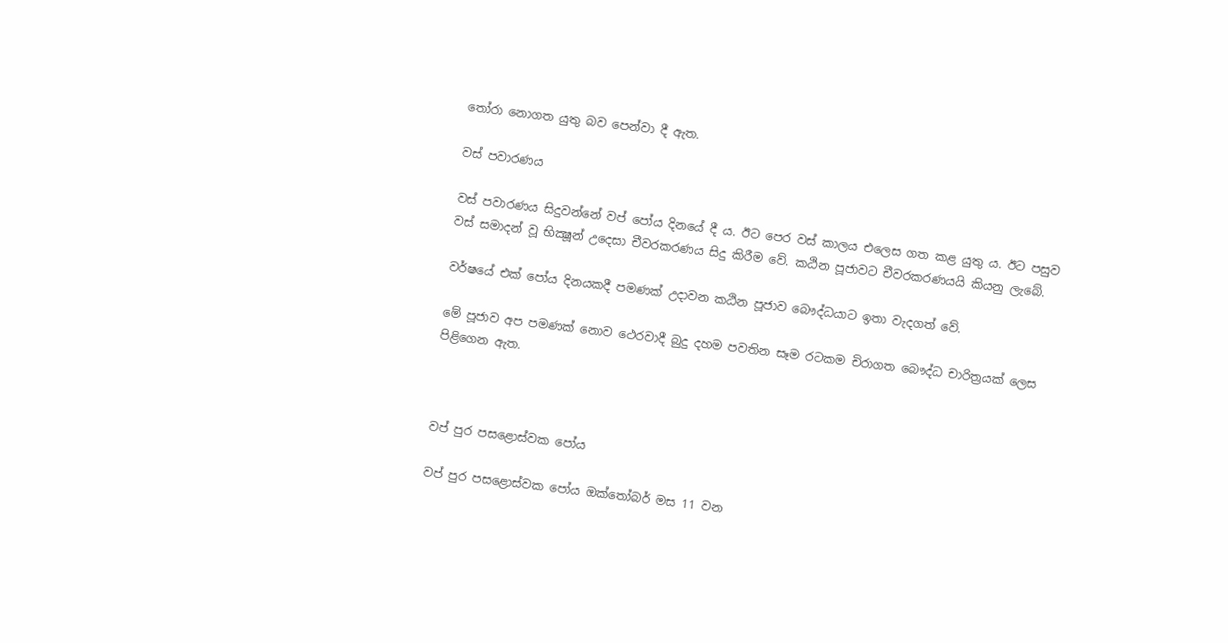තෝරා නොගත යුතු බව පෙන්වා දී ඇත.

වස් පවාරණය

වස් පවාරණය සිදුවන්නේ වප් පෝය දිනයේ දී ය. ඊට පෙර වස් කාලය එලෙස ගත කළ යුතු ය. ඊට පසුව වස් සමාදන් වූ භික්‍ෂූන් උදෙසා චීවරකරණය සිදු කිරීම වේ. කඨින පූජාවට චීවරකරණයයි කියනු ලැබේ.

වර්ෂයේ එක් පෝය දිනයකදී පමණක් උදාවන කඨින පූජාව බෞද්ධයාට ඉතා වැදගත් වේ.

මේ පූජාව අප පමණක් නොව ථෙරවාදී බුදු දහම පවතින සෑම රටකම චිරාගත බෞද්ධ චාරිත්‍රයක් ලෙස පිළිගෙන ඇත.



වප් පුර පසළොස්වක පෝය

වප් පුර පසළොස්වක පෝය ඔක්තෝබර් මස 11 වන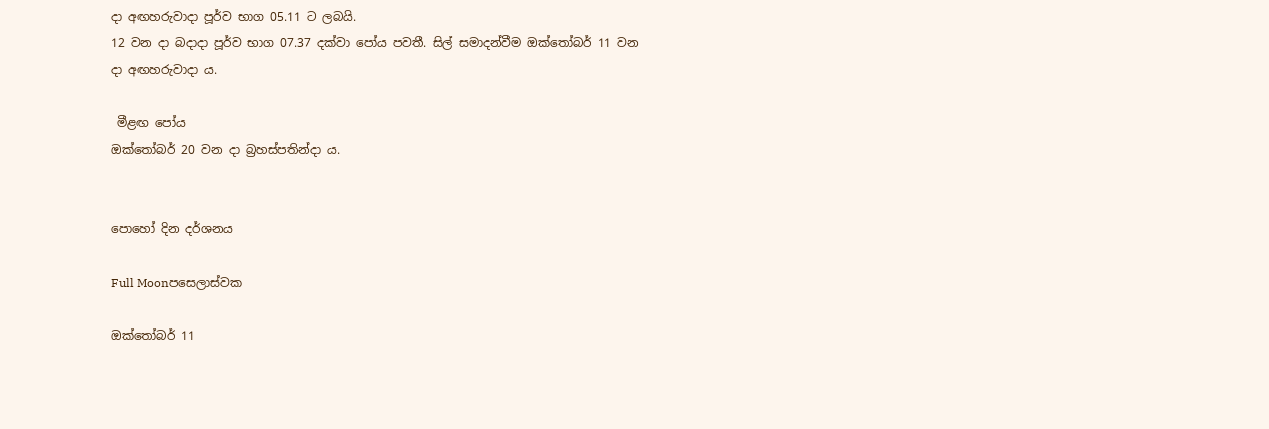දා අඟහරුවාදා පූර්ව භාග 05.11 ට ලබයි.
12 වන දා බදාදා පූර්ව භාග 07.37 දක්වා පෝය පවතී. සිල් සමාදන්වීම ඔක්තෝබර් 11 වන දා අඟහරුවාදා ය.

 මීළඟ පෝය
ඔක්තෝබර් 20 වන දා බ්‍රහස්පතින්දා ය.


පොහෝ දින දර්ශනය

Full Moonපසෙලාස්වක

ඔක්තෝබර් 11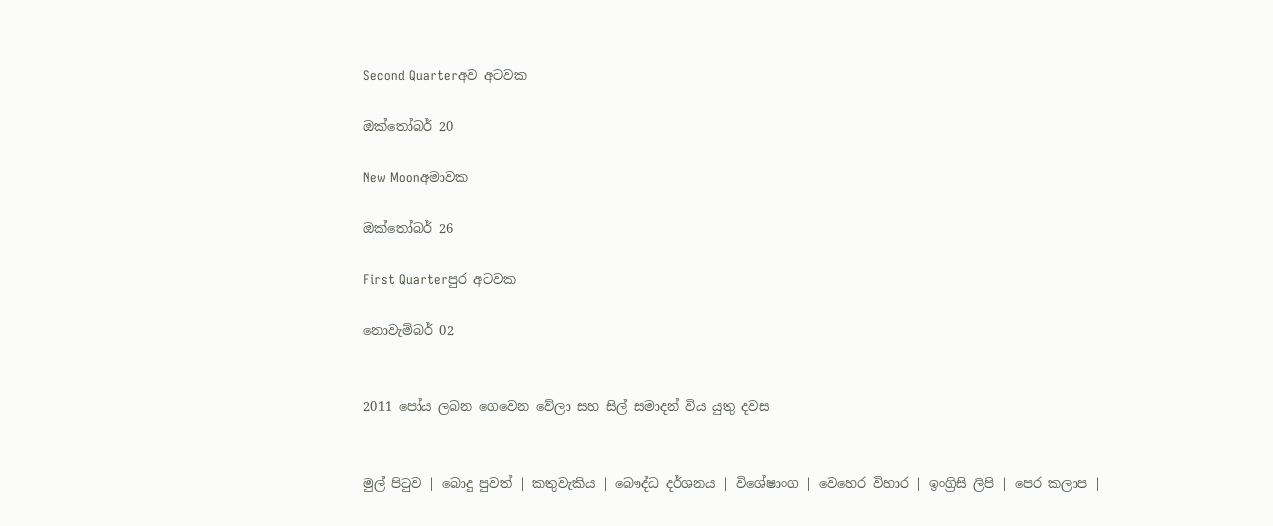Second Quarterඅව අටවක

ඔක්තෝබර් 20

New Moonඅමාවක

ඔක්තෝබර් 26

First Quarterපුර අටවක

නොවැම්බර් 02


2011 පෝය ලබන ගෙවෙන වේලා සහ සිල් සමාදන් විය යුතු දවස


මුල් පිටුව | බොදු පුවත් | කතුවැකිය | බෞද්ධ දර්ශනය | විශේෂාංග | වෙහෙර විහාර | ඉංග්‍රිසි ලිපි | පෙර කලාප |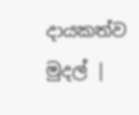දායකත්ව මුදල් |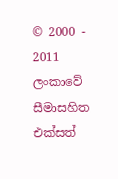© 2000 - 2011 ලංකාවේ සීමාසහිත එක්සත්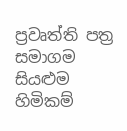ප්‍රවෘත්ති පත්‍ර සමාගම
සියළුම හිමිකම්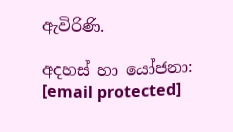ඇවිරිණි.

අදහස් හා යෝජනා: [email protected]